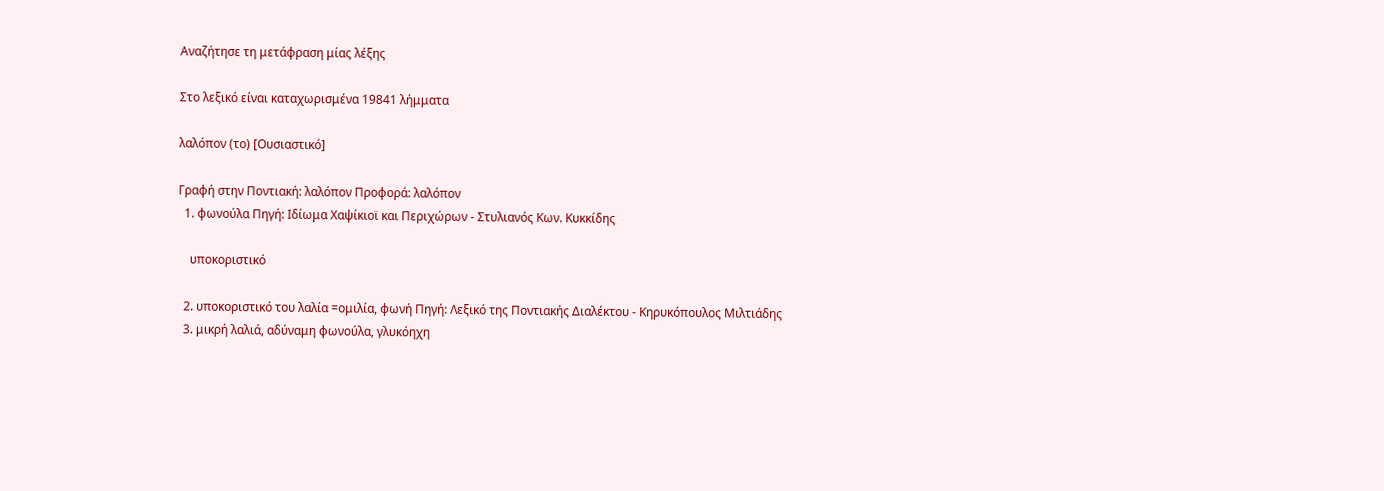Αναζήτησε τη μετάφραση μίας λέξης

Στο λεξικό είναι καταχωρισμένα 19841 λήμματα

λαλόπον (το) [Ουσιαστικό]

Γραφή στην Ποντιακή: λαλόπον Προφορά: λαλόπον
  1. φωνούλα Πηγή: Ιδίωμα Χαψίκιοϊ και Περιχώρων - Στυλιανός Κων. Κυκκίδης

    υποκοριστικό

  2. υποκοριστικό του λαλία =ομιλία, φωνή Πηγή: Λεξικό της Ποντιακής Διαλέκτου - Κηρυκόπουλος Μιλτιάδης
  3. μικρή λαλιά, αδύναμη φωνούλα, γλυκόηχη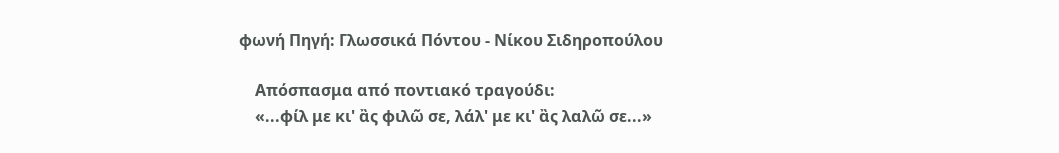φωνή Πηγή: Γλωσσικά Πόντου - Νίκου Σιδηροπούλου

    Απόσπασμα από ποντιακό τραγούδι:
    «...φίλ με κι' ἂς φιλῶ σε, λάλ' με κι' ἂς λαλῶ σε...»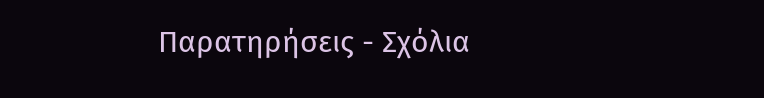Παρατηρήσεις - Σχόλια